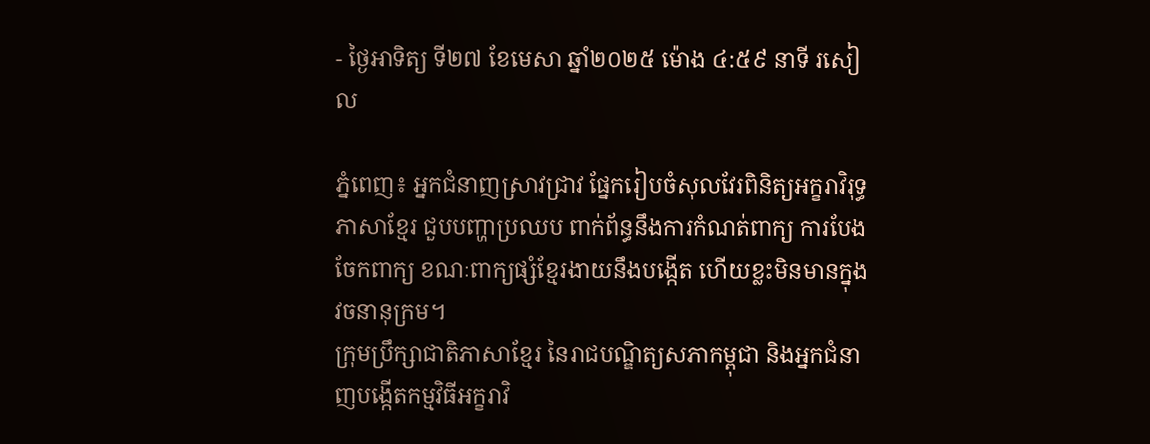- ថ្ងៃអាទិត្យ ទី២៧ ខែមេសា ឆ្នាំ២០២៥ ម៉ោង ៤:៥៩ នាទី រសៀល

ភ្នំពេញ៖ អ្នកជំនាញស្រាវជ្រាវ ផ្នែករៀបចំសុលវែរពិនិត្យអក្ខរាវិរុទ្ធភាសាខ្មែរ ជួបបញ្ហាប្រឈប ពាក់ព័ន្ធនឹងការកំណត់ពាក្យ ការបែងចែកពាក្យ ខណៈពាក្យផ្សំខ្មែរងាយនឹងបង្កើត ហើយខ្លះមិនមានក្នុង វចនានុក្រម។
ក្រុមប្រឹក្សាជាតិភាសាខ្មែរ នៃរាជបណ្ឌិត្យសភាកម្ពុជា និងអ្នកជំនាញបង្កើតកម្មវិធីអក្ខរាវិ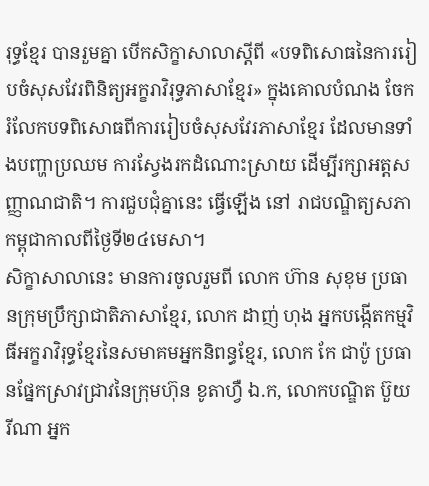រុទ្ធខ្មែរ បានរួមគ្នា បើកសិក្ខាសាលាស្តីពី «បទពិសោធនៃការរៀបចំសុសវែរពិនិត្យអក្ខរាវិរុទ្ធភាសាខ្មែរ» ក្នុងគោលបំណង ចែករំលែកបទពិសោធពីការរៀបចំសុសវែរភាសាខ្មែរ ដែលមានទាំងបញ្ហាប្រឈម ការស្វែងរកដំណោះស្រាយ ដើម្បីរក្សាអត្តសញ្ញាណជាតិ។ ការជួបជុំគ្នានេះ ធ្វើឡើង នៅ រាជបណ្ឌិត្យសភាកម្ពុជាកាលពីថ្ងៃទី២៤មេសា។
សិក្ខាសាលានេះ មានការចូលរួមពី លោក ហ៊ាន សុខុម ប្រធានក្រុមប្រឹក្សាជាតិភាសាខ្មែរ, លោក ដាញ់ ហុង អ្នកបង្កើតកម្មវិធីអក្ខរាវិរុទ្ធខ្មែរនៃសមាគមអ្នកនិពន្ធខ្មែរ, លោក កែ ជាប៉ូ ប្រធានផ្នែកស្រាវជ្រាវនៃក្រុមហ៊ុន ខូតាហ្វឺ ឯ.ក, លោកបណ្ឌិត ប៊ួយ រីណា អ្នក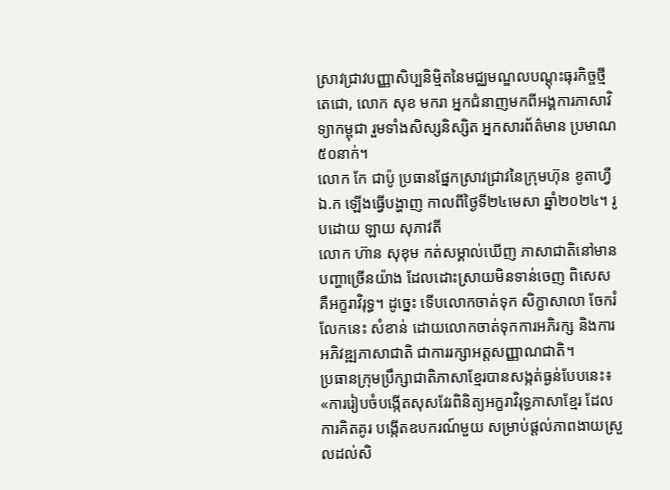ស្រាវជ្រាវបញ្ញាសិប្បនិម្មិតនៃមជ្ឈមណ្ឌលបណ្តុះធុរកិច្ចថ្មី តេជោ, លោក សុខ មករា អ្នកជំនាញមកពីអង្គការភាសាវិទ្យាកម្ពុជា រួមទាំងសិស្សនិស្សិត អ្នកសារព័ត៌មាន ប្រមាណ៥០នាក់។
លោក កែ ជាប៉ូ ប្រធានផ្នែកស្រាវជ្រាវនៃក្រុមហ៊ុន ខូតាហ្វឺ ឯ.ក ឡើងធ្វើបង្ហាញ កាលពីថ្ងៃទី២៤មេសា ឆ្នាំ២០២៤។ រូបដោយ ឡាយ សុភាវតី
លោក ហ៊ាន សុខុម កត់សម្គាល់ឃើញ ភាសាជាតិនៅមានបញ្ហាច្រើនយ៉ាង ដែលដោះស្រាយមិនទាន់ចេញ ពិសេស គឺអក្ខរាវិរុទ្ធ។ ដូច្នេះ ទើបលោកចាត់ទុក សិក្ខាសាលា ចែករំលែកនេះ សំខាន់ ដោយលោកចាត់ទុកការអភិរក្ស និងការអភិវឌ្ឍភាសាជាតិ ជាការរក្សាអត្តសញ្ញាណជាតិ។
ប្រធានក្រុមប្រឹក្សាជាតិភាសាខ្មែរបានសង្កត់ធ្ងន់បែបនេះ៖ «ការរៀបចំបង្កើតសុសវែរពិនិត្យអក្ខរាវិរុទ្ធភាសាខ្មែរ ដែលការគិតគូរ បង្កើតឧបករណ៍មួយ សម្រាប់ផ្តល់ភាពងាយស្រួលដល់សិ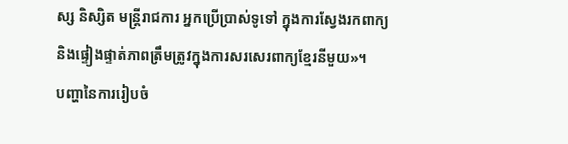ស្ស និស្សិត មន្ត្រីរាជការ អ្នកប្រើប្រាស់ទូទៅ ក្នុងការស្វែងរកពាក្យ និងផ្ទៀងផ្ទាត់ភាពត្រឹមត្រូវក្នុងការសរសេរពាក្យខ្មែរនីមួយ»។
បញ្ហានៃការរៀបចំ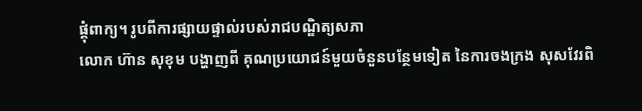ផ្គុំពាក្យ។ រូបពីការផ្សាយផ្ទាល់របស់រាជបណ្ឌិត្យសភា
លោក ហ៊ាន សុខុម បង្ហាញពី គុណប្រយោជន៍មួយចំនួនបន្ថែមទៀត នៃការចងក្រង សុសវែរពិ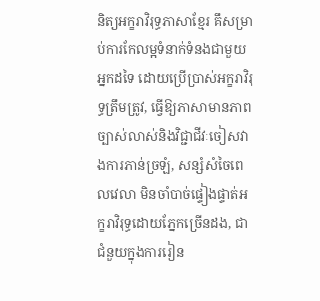និត្យអក្ខរាវិរុទ្ធភាសាខ្មែរ គឹសម្រាប់ការកែលម្អទំនាក់ទំនងជាមួយអ្នកដទៃ ដោយប្រើប្រាស់អក្ខរាវិរុទ្ធត្រឹមត្រូវ, ធ្វើឱ្យភាសាមានភាពច្បាស់លាស់និងវិជ្ជាជីវៈចៀសវាងការភាន់ច្រឡំ, សន្សំសំចៃពេលវេលា មិនចាំបាច់ផ្ទៀងផ្ទាត់អក្ខរាវិរុទ្ធដោយភ្នែកច្រើនដង, ជាជំនួយក្នុងការរៀន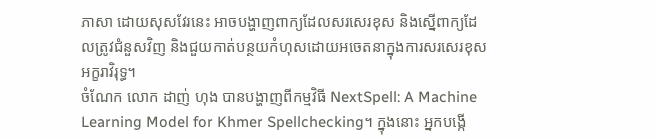ភាសា ដោយសុសវែរនេះ អាចបង្ហាញពាក្យដែលសរសេរខុស និងស្នើពាក្យដែលត្រូវជំនួសវិញ និងជួយកាត់បន្ថយកំហុសដោយអចេតនាក្នុងការសរសេរខុសអក្ខរាវិរុទ្ធ។
ចំណែក លោក ដាញ់ ហុង បានបង្ហាញពីកម្មវិធី NextSpell: A Machine Learning Model for Khmer Spellchecking។ ក្នុងនោះ អ្នកបង្កើ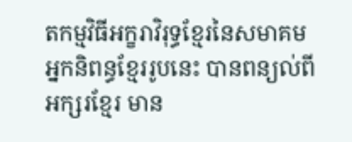តកម្មវិធីអក្ខរាវិរុទ្ធខ្មែរនៃសមាគមអ្នកនិពន្ធខ្មែររូបនេះ បានពន្យល់ពី អក្សរខ្មែរ មាន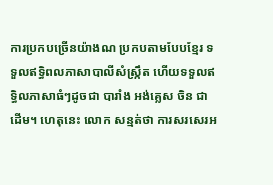ការប្រកបច្រើនយ៉ាងណ ប្រកបតាមបែបខ្មែរ ទទួលឥទ្ធិពលភាសាបាលីសំស្ក្រឹត ហើយទទួលឥទ្ធិលភាសាធំៗដូចជា បារាំង អង់គ្លេស ចិន ជាដើម។ ហេតុនេះ លោក សន្មត់ថា ការសរសេរអ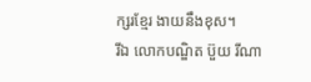ក្សរខ្មែរ ងាយនឹងខុស។
រីឯ លោកបណ្ឌិត ប៊ួយ រីណា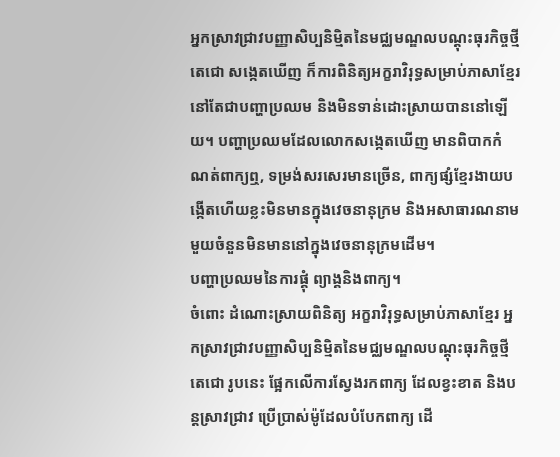អ្នកស្រាវជ្រាវបញ្ញាសិប្បនិម្មិតនៃមជ្ឈមណ្ឌលបណ្តុះធុរកិច្ចថ្មី តេជោ សង្កេតឃើញ ក៏ការពិនិត្យអក្ខរាវិរុទ្ធសម្រាប់ភាសាខ្មែរ នៅតែជាបញ្ហាប្រឈម និងមិនទាន់ដោះស្រាយបាននៅឡើយ។ បញ្ហាប្រឈមដែលលោកសង្កេតឃើញ មានពិបាកកំណត់ពាក្យឮ, ទម្រង់សរសេរមានច្រើន, ពាក្យផ្សំខ្មែរងាយបង្កើតហើយខ្លះមិនមានក្នុងវេចនានុក្រម និងអសាធារណនាមមួយចំនួនមិនមាននៅក្នុងវេចនានុក្រមដើម។
បញ្ហាប្រឈមនៃការផ្គុំ ព្យាង្គនិងពាក្យ។
ចំពោះ ដំណោះស្រាយពិនិត្យ អក្ខរាវិរុទ្ធសម្រាប់ភាសាខ្មែរ អ្នកស្រាវជ្រាវបញ្ញាសិប្បនិម្មិតនៃមជ្ឈមណ្ឌលបណ្តុះធុរកិច្ចថ្មី តេជោ រូបនេះ ផ្អែកលើការស្វែងរកពាក្យ ដែលខ្វះខាត និងបន្តស្រាវជ្រាវ ប្រើប្រាស់ម៉ូដែលបំបែកពាក្យ ដើ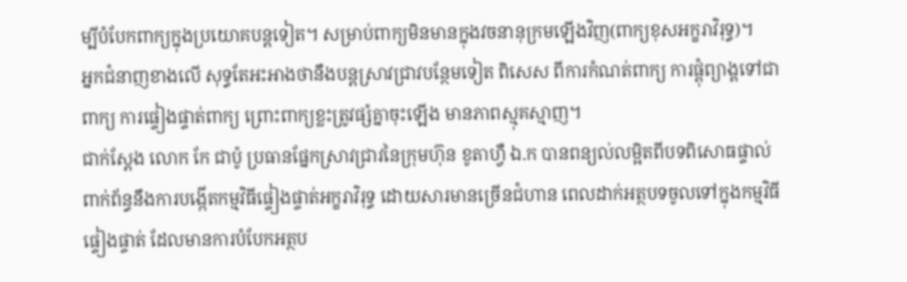ម្បីបំបែកពាក្យក្នុងប្រយោគបន្តទៀត។ សម្រាប់ពាក្យមិនមានក្នុងវចនានុក្រមឡើងវិញ(ពាក្យខុសអក្ខរាវិរុទ្ធ)។
អ្នកជំនាញខាងលើ សុទ្ធតែអះអាងថានឹងបន្តស្រាវជ្រាវបន្ថែមទៀត ពិសេស ពីការកំណត់ពាក្យ ការផ្គុំព្យាង្គទៅជាពាក្យ ការផ្ទៀងផ្ទាត់ពាក្យ ព្រោះពាក្យខ្លះត្រូវផ្សំគ្នាចុះឡើង មានភាពស្មុគស្មាញ។
ជាក់ស្ដែង លោក កែ ជាប៉ូ ប្រធានផ្នែកស្រាវជ្រាវនៃក្រុមហ៊ុន ខូតាហ្វឺ ឯ.ក បានពន្យល់លម្អិតពីបទពិសោធផ្ទាល់ ពាក់ព័ន្ធនឹងការបង្កើតកម្មវិធីផ្ទៀងផ្ទាត់អក្ខរាវិរុទ្ធ ដោយសារមានច្រើនជំហាន ពេលដាក់អត្ថបទចូលទៅក្នុងកម្មវិធីផ្ទៀងផ្ទាត់ ដែលមានការបំបែកអត្ថប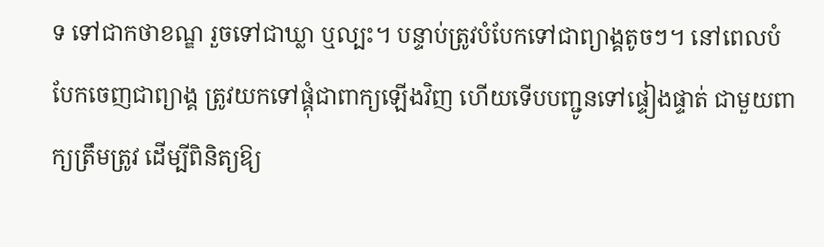ទ ទៅជាកថាខណ្ឌ រួចទៅជាឃ្លា ឬល្បះ។ បន្ទាប់ត្រូវបំបែកទៅជាព្យាង្គតូចៗ។ នៅពេលបំបែកចេញជាព្យាង្គ ត្រូវយកទៅផ្គុំជាពាក្យឡើងវិញ ហើយទើបបញ្ជូនទៅផ្ទៀងផ្ទាត់ ជាមួយពាក្យត្រឹមត្រូវ ដើម្បីពិនិត្យឱ្យ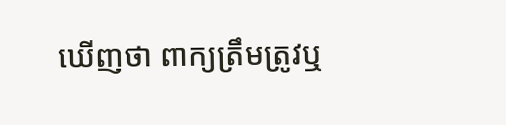ឃើញថា ពាក្យត្រឹមត្រូវឬ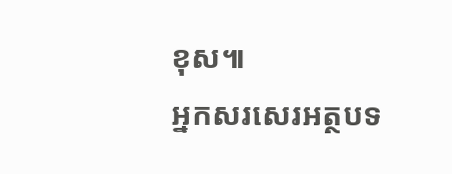ខុស៕
អ្នកសរសេរអត្ថបទ